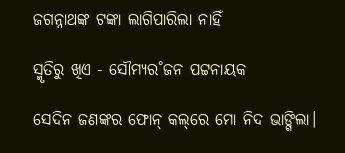ଜଗନ୍ନାଥଙ୍କ ଟଙ୍କା ଲାଗିପାରିଲା ନାହିଁ

ସ୍ମୃତିରୁ ଖିଏ - ସୌମ୍ୟର˚ଜନ ପଟ୍ଟନାୟକ

ସେଦିନ ଜଣଙ୍କର ଫୋନ୍‌ କଲ୍‌ରେ ମୋ ନିଦ ଭାଙ୍ଗିଲା।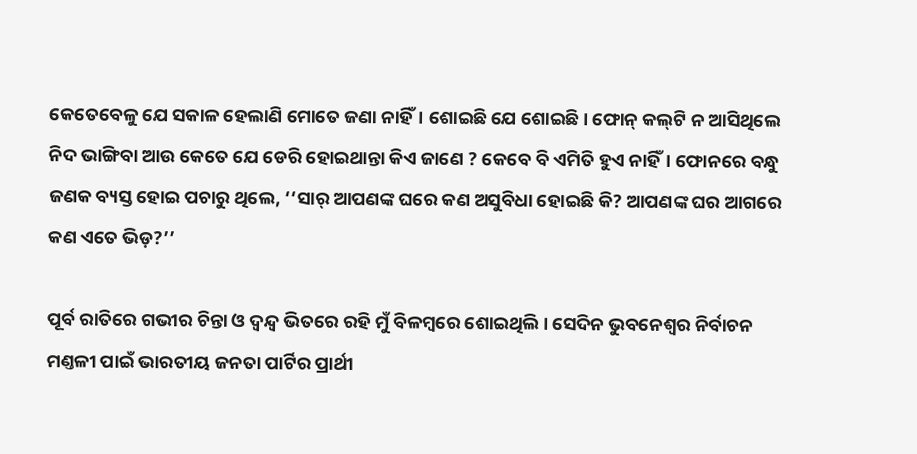କେତେବେଳୁ ଯେ ସକାଳ ହେଲାଣି ମୋତେ ଜଣା ନାହିଁ। ଶୋଇଛି ଯେ ଶୋଇଛି। ଫୋନ୍‌ କଲ୍‌ଟି ନ ଆସିଥିଲେ ନିଦ ଭାଙ୍ଗିବା ଆଉ କେତେ ଯେ ଡେରି ହୋଇଥାନ୍ତା କିଏ ଜାଣେ ? କେବେ ବି ଏମିତି ହୁଏ ନାହିଁ। ଫୋନରେ ବନ୍ଧୁ ଜଣକ ବ୍ୟସ୍ତ ହୋଇ ପଚାରୁ ଥିଲେ, ‘‘ସାର‌୍‌ ଆପଣଙ୍କ ଘରେ କଣ ଅସୁବିଧା ହୋଇଛି କି? ଆପଣଙ୍କ ଘର ଆଗରେ କଣ ଏତେ ଭିଡ଼?’’

ପୂର୍ବ ରାତିରେ ଗଭୀର ଚିନ୍ତା ଓ ଦ୍ବନ୍ଦ୍ବ ଭିତରେ ରହି ମୁଁ ବିଳମ୍ବରେ ଶୋଇଥିଲି। ସେଦିନ ଭୁବନେଶ୍ବର ନିର୍ବାଚନ ମଣ୍ତଳୀ ପାଇଁ ଭାରତୀୟ ଜନତା ପାର୍ଟିର ପ୍ରାର୍ଥୀ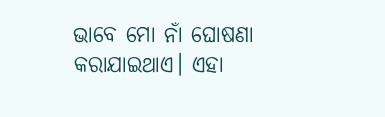ଭାବେ ମୋ ନାଁ ଘୋଷଣା କରାଯାଇଥାଏ। ଏହା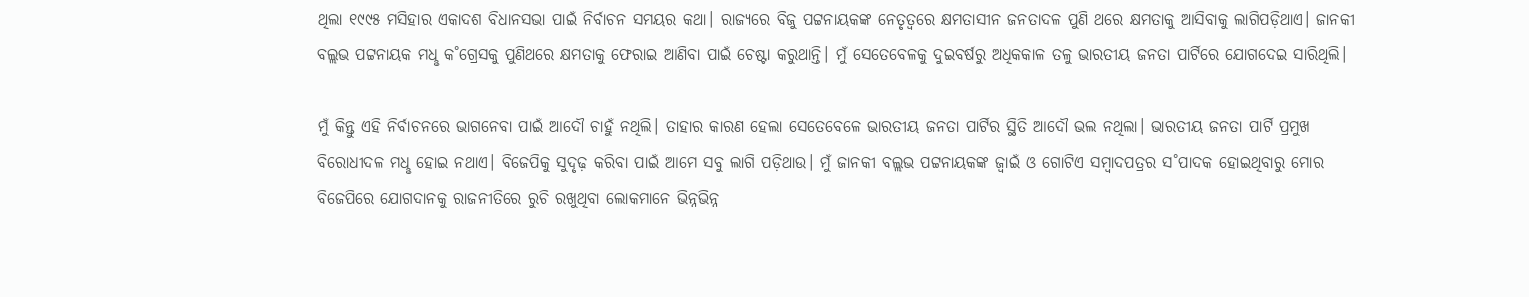ଥିଲା ୧୯୯୫ ମସିହାର ଏକାଦଶ ବିଧାନସଭା ପାଇଁ ନିର୍ବାଚନ ସମୟର କଥା। ରାଜ୍ୟରେ ବିଜୁ ପଟ୍ଟନାୟକଙ୍କ ନେତୃତ୍ବରେ କ୍ଷମତାସୀନ ଜନତାଦଳ ପୁଣି ଥରେ କ୍ଷମତାକୁ ଆସିବାକୁ ଲାଗିପଡ଼ିଥାଏ। ଜାନକୀ ବଲ୍ଲଭ ପଟ୍ଟନାୟକ ମଧୢ କ˚ଗ୍ରେସକୁ ପୁଣିଥରେ କ୍ଷମତାକୁ ଫେରାଇ ଆଣିବା ପାଇଁ ଚେଷ୍ଟା କରୁଥାନ୍ତି। ମୁଁ ସେତେବେଳକୁ ଦୁଇବର୍ଷରୁ ଅଧିକକାଳ ତଳୁ ଭାରତୀୟ ଜନତା ପାର୍ଟିରେ ଯୋଗଦେଇ ସାରିଥିଲି।

ମୁଁ କିନ୍ତୁ ଏହି ନିର୍ବାଚନରେ ଭାଗନେବା ପାଇଁ ଆଦୌ ଚାହୁଁ ନଥିଲି। ତାହାର କାରଣ ହେଲା ସେତେବେଳେ ଭାରତୀୟ ଜନତା ପାର୍ଟିର ସ୍ଥିତି ଆଦୌ ଭଲ ନଥିଲା। ଭାରତୀୟ ଜନତା ପାର୍ଟି ପ୍ରମୁଖ ବିରୋଧୀଦଳ ମଧୢ ହୋଇ ନଥାଏ। ବିଜେପିକୁ ସୁଦୃଢ଼ କରିବା ପାଇଁ ଆମେ ସବୁ ଲାଗି ପଡ଼ିଥାଉ। ମୁଁ ଜାନକୀ ବଲ୍ଲଭ ପଟ୍ଟନାୟକଙ୍କ ଜ୍ବାଇଁ ଓ ଗୋଟିଏ ସମ୍ବାଦପତ୍ରର ସ˚ପାଦକ ହୋଇଥିବାରୁ ମୋର ବିଜେପିରେ ଯୋଗଦାନକୁ ରାଜନୀତିରେ ରୁଚି ରଖୁଥିବା ଲୋକମାନେ ଭିନ୍ନଭିନ୍ନ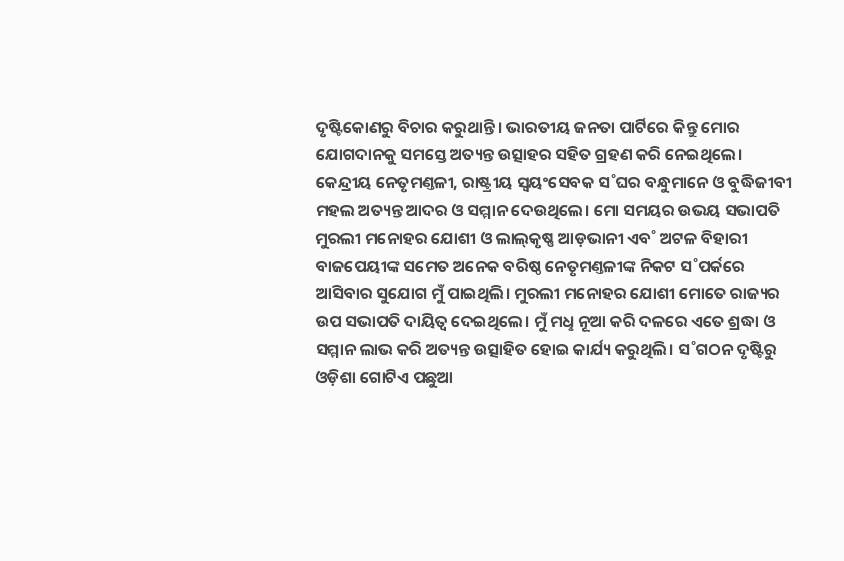ଦୃଷ୍ଟିକୋଣରୁ ବିଚାର କରୁଥାନ୍ତି। ଭାରତୀୟ ଜନତା ପାର୍ଟିରେ କିନ୍ତୁ ମୋର ଯୋଗଦାନକୁ ସମସ୍ତେ ଅତ୍ୟନ୍ତ ଉତ୍ସାହର ସହିତ ଗ୍ରହଣ କରି ନେଇଥିଲେ। କେନ୍ଦ୍ରୀୟ ନେତୃମଣ୍ତଳୀ, ରାଷ୍ଟ୍ରୀୟ ସ୍ବୟଂସେବକ ସ˚ଘର ବନ୍ଧୁମାନେ ଓ ବୁଦ୍ଧିଜୀବୀ ମହଲ ଅତ୍ୟନ୍ତ ଆଦର ଓ ସମ୍ମାନ ଦେଉଥିଲେ। ମୋ ସମୟର ଉଭୟ ସଭାପତି ମୁରଲୀ ମନୋହର ଯୋଶୀ ଓ ଲାଲ୍‌କୃଷ୍ଣ ଆଡ଼ଭାନୀ ଏବ˚ ଅଟଳ ବିହାରୀ ବାଜପେୟୀଙ୍କ ସମେତ ଅନେକ ବରିଷ୍ଠ ନେତୃମଣ୍ତଳୀଙ୍କ ନିକଟ ସ˚ପର୍କରେ ଆସିବାର ସୁଯୋଗ ମୁଁ ପାଇଥିଲି। ମୁରଲୀ ମନୋହର ଯୋଶୀ ମୋତେ ରାଜ୍ୟର ଉପ ସଭାପତି ଦାୟିତ୍ବ ଦେଇଥିଲେ। ମୁଁ ମଧୢ ନୂଆ କରି ଦଳରେ ଏତେ ଶ୍ରଦ୍ଧା ଓ ସମ୍ମାନ ଲାଭ କରି ଅତ୍ୟନ୍ତ ଉତ୍ସାହିତ ହୋଇ କାର୍ଯ୍ୟ କରୁଥିଲି। ସ˚ଗଠନ ଦୃଷ୍ଟିରୁ ଓଡ଼ିଶା ଗୋଟିଏ ପଛୁଆ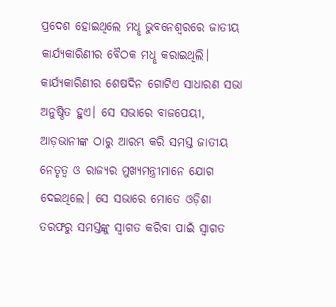ପ୍ରଦେଶ ହୋଇଥିଲେ ମଧୢ ଭୁବନେଶ୍ବରରେ ଜାତୀୟ କାର୍ଯ୍ୟକାରିଣୀର ବୈଠକ ମଧୢ କରାଇଥିଲି। କାର୍ଯ୍ୟକାରିଣୀର ଶେଷଦିନ ଗୋଟିଏ ସାଧାରଣ ସଭା ଅନୁଷ୍ଠିତ ହୁଏ। ସେ ସଭାରେ ବାଜପେୟୀ, ଆଡ଼ଭାନୀଙ୍କ ଠାରୁ ଆରମ୍ଭ କରି ସମସ୍ତ ଜାତୀୟ ନେତୃତ୍ବ ଓ ରାଜ୍ୟର ମୁଖ୍ୟମନ୍ତ୍ରୀମାନେ ଯୋଗ ଦେଇଥିଲେ। ସେ ସଭାରେ ମୋତେ ଓଡ଼ିଶା ତରଫରୁ ସମସ୍ତଙ୍କୁ ସ୍ବାଗତ କରିବା ପାଇଁ ସ୍ବାଗତ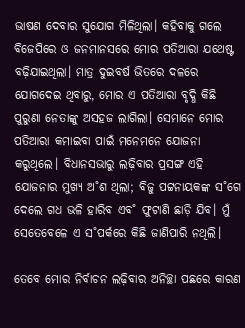ଭାଷଣ ଦେବାର ସୁଯୋଗ ମିଳିଥିଲା। କହିବାକୁ ଗଲେ ବିଜେପିରେ ଓ ଜନମାନସରେ ମୋର ପତିଆରା ଯଥେଷ୍ଟ ବଢ଼ିଯାଇଥିଲା। ମାତ୍ର ଦୁଇବର୍ଷ ଭିତରେ ଦଳରେ ଯୋଗଦେଇ ଥିବାରୁ, ମୋର ଏ ପତିଆରା ବୃଦ୍ଧି କିଛି ପୁରୁଣା ନେତାଙ୍କୁ ଅସହଜ ଲାଗିଲା। ସେମାନେ ମୋର ପତିଆରା କମାଇବା ପାଇଁ ମନେମନେ ଯୋଜନା କରୁଥିଲେ। ବିଧାନସଭାରୁ ଲଢ଼ିବାର ପ୍ରସଙ୍ଗ ଏହି ଯୋଜନାର ମୁଖ୍ୟ ଅ˚ଶ ଥିଲା; ବିଜୁ ପଟ୍ଟନାୟକଙ୍କ ସ˚ଗେ ଦେଲେ ଗଧ ଭଳି ହାରିବ ଏବ˚ ଫୁଟାଣି ଛାଡ଼ି ଯିବ। ମୁଁ ସେତେବେଳେ ଏ ସ˚ପର୍କରେ କିଛି ଜାଣିପାରି ନଥିଲି।

ତେବେ ମୋର ନିର୍ବାଚନ ଲଢ଼ିବାର ଅନିଚ୍ଛା ପଛରେ କାରଣ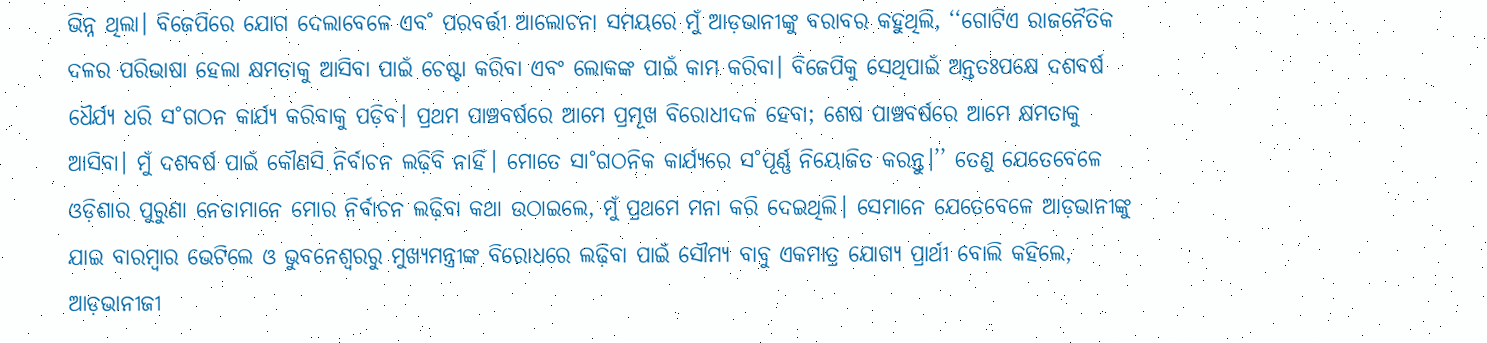ଭିନ୍ନ ଥିଲା। ବିଜେପିରେ ଯୋଗ ଦେଲାବେଳେ ଏବ˚ ପରବର୍ତ୍ତୀ ଆଲୋଚନା ସମୟରେ ମୁଁ ଆଡ଼ଭାନୀଙ୍କୁ ବରାବର କହୁଥିଲି, ‘‘ଗୋଟିଏ ରାଜନୈତିକ ଦଳର ପରିଭାଷା ହେଲା କ୍ଷମତାକୁ ଆସିବା ପାଇଁ ଚେଷ୍ଟା କରିବା ଏବଂ ଲୋକଙ୍କ ପାଇଁ କାମ କରିବା। ବିଜେପିକୁ ସେଥିପାଇଁ ଅନ୍ତତଃପକ୍ଷେ ଦଶବର୍ଷ ଧୈର୍ଯ୍ୟ ଧରି ସ˚ଗଠନ କାର୍ଯ୍ୟ କରିବାକୁ ପଡ଼ିବ। ପ୍ରଥମ ପାଞ୍ଚବର୍ଷରେ ଆମେ ପ୍ରମୂଖ ବିରୋଧୀଦଳ ହେବା; ଶେଷ ପାଞ୍ଚବର୍ଷରେ ଆମେ କ୍ଷମତାକୁ ଆସିବା। ମୁଁ ଦଶବର୍ଷ ପାଇଁ କୌଣସି ନିର୍ବାଚନ ଲଢ଼ିବି ନାହିଁ। ମୋତେ ସା˚ଗଠନିକ କାର୍ଯ୍ୟରେ ସ˚ପୂର୍ଣ୍ଣ ନିୟୋଜିତ କରନ୍ତୁ।’’ ତେଣୁ ଯେତେବେଳେ ଓଡ଼ିଶାର ପୁରୁଣା ନେତାମାନେ ମୋର ନିର୍ବାଚନ ଲଢ଼ିବା କଥା ଉଠାଇଲେ, ମୁଁ ପ୍ରଥମେ ମନା କରି ଦେଇଥିଲି। ସେମାନେ ଯେତେବେଳେ ଆଡ଼ଭାନୀଙ୍କୁ ଯାଇ ବାରମ୍ବାର ଭେଟିଲେ ଓ ଭୁବନେଶ୍ବରରୁ ମୁଖ୍ୟମନ୍ତ୍ରୀଙ୍କ ବିରୋଧରେ ଲଢ଼ିବା ପାଇଁ ସୌମ୍ୟ ବାବୁ ଏକମାତ୍ର ଯୋଗ୍ୟ ପ୍ରାର୍ଥୀ ବୋଲି କହିଲେ, ଆଡ଼ଭାନୀଜୀ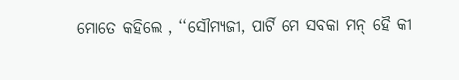ମୋତେ କହିଲେ , ‘‘ସୌମ୍ୟଜୀ, ପାର୍ଟି ମେ ସବକା ମନ୍‌ ହୈ କୀ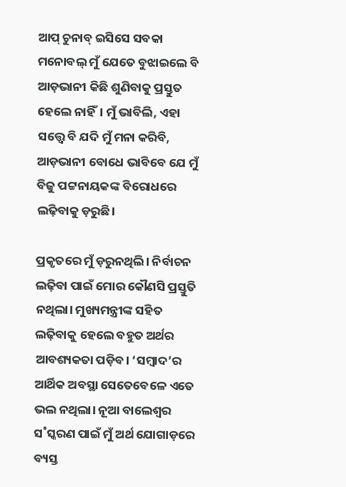ଆପ୍‌ ଚୁନାବ୍‌ ଇସିସେ ସବକା ମନୋବଲ୍‌ ମୁଁ ଯେତେ ବୁଝାଇଲେ ବି ଆଡ଼ଭାନୀ କିଛି ଶୁଣିବାକୁ ପ୍ରସ୍ତୁତ ହେଲେ ନାହିଁ। ମୁଁ ଭାବିଲି, ଏହା ସତ୍ତ୍ବେ ବି ଯଦି ମୁଁ ମନା କରିବି, ଆଡ଼ଭାନୀ ବୋଧେ ଭାବିବେ ଯେ ମୁଁ ବିଜୁ ପଟ୍ଟନାୟକଙ୍କ ବିରୋଧରେ ଲଢ଼ିବାକୁ ଡ଼ରୁଛି।

ପ୍ରକୃତରେ ମୁଁ ଡ଼ରୁନଥିଲି। ନିର୍ବାଚନ ଲଢ଼ିବା ପାଇଁ ମୋର କୌଣସି ପ୍ରସ୍ତୁତି ନଥିଲା। ମୁଖ୍ୟମନ୍ତ୍ରୀଙ୍କ ସହିତ ଲଢ଼ିବାକୁ ହେଲେ ବହୁତ ଅର୍ଥର ଆବଶ୍ୟକତା ପଡ଼ିବ। ‘ସମ୍ବାଦ’ର ଆର୍ଥିକ ଅବସ୍ଥା ସେତେବେଳେ ଏତେ ଭଲ ନଥିଲା। ନୂଆ ବାଲେଶ୍ବର ସ˚ସ୍କରଣ ପାଇଁ ମୁଁ ଅର୍ଥ ଯୋଗାଡ଼ରେ ବ୍ୟସ୍ତ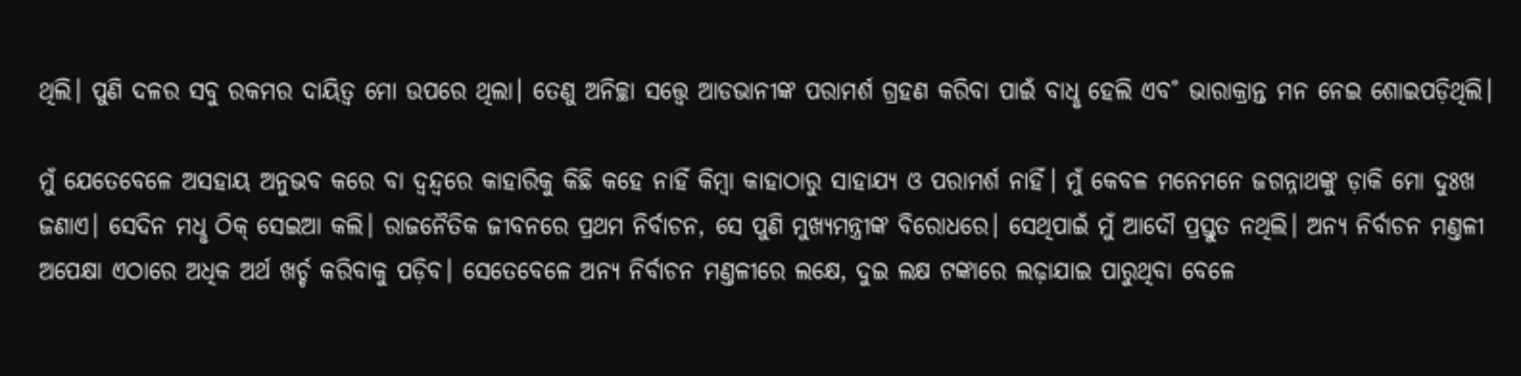ଥିଲି। ପୁଣି ଦଳର ସବୁ ରକମର ଦାୟିତ୍ବ ମୋ ଉପରେ ଥିଲା। ତେଣୁ ଅନିଚ୍ଛା ସତ୍ତ୍ବେ ଆଡଭାନୀଙ୍କ ପରାମର୍ଶ ଗ୍ରହଣ କରିବା ପାଇଁ ବାଧୢ ହେଲି ଏବ˚ ଭାରାକ୍ରାନ୍ତ ମନ ନେଇ ଶୋଇପଡ଼ିଥିଲି।

ମୁଁ ଯେତେବେଳେ ଅସହାୟ ଅନୁଭବ କରେ ବା ଦ୍ବନ୍ଦ୍ବରେ କାହାରିକୁ କିଛି କହେ ନାହିଁ କିମ୍ବା କାହାଠାରୁ ସାହାଯ୍ୟ ଓ ପରାମର୍ଶ ନାହିଁ। ମୁଁ କେବଳ ମନେମନେ ଜଗନ୍ନାଥଙ୍କୁ ଡ଼ାକି ମୋ ଦୁଃଖ ଜଣାଏ। ସେଦିନ ମଧୢ ଠିକ୍‌ ସେଇଆ କଲି। ରାଜନୈତିକ ଜୀବନରେ ପ୍ରଥମ ନିର୍ବାଚନ, ସେ ପୁଣି ମୁଖ୍ୟମନ୍ତ୍ରୀଙ୍କ ବିରୋଧରେ। ସେଥିପାଇଁ ମୁଁ ଆଦୌ ପ୍ରସ୍ତୁତ ନଥିଲି। ଅନ୍ୟ ନିର୍ବାଚନ ମଣ୍ତଳୀ ଅପେକ୍ଷା ଏଠାରେ ଅଧିକ ଅର୍ଥ ଖର୍ଚ୍ଚ କରିବାକୁ ପଡ଼ିବ। ସେତେବେଳେ ଅନ୍ୟ ନିର୍ବାଚନ ମଣ୍ତଳୀରେ ଲକ୍ଷେ, ଦୁଇ ଲକ୍ଷ ଟଙ୍କାରେ ଲଢ଼ାଯାଇ ପାରୁଥିବା ବେଳେ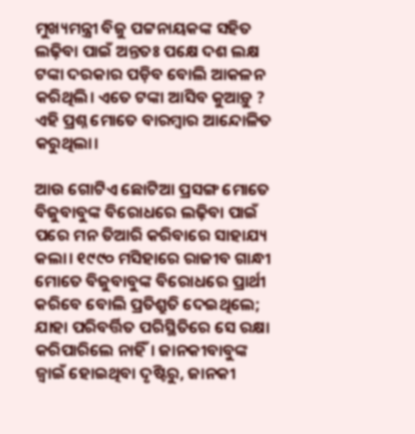ମୁଖ୍ୟମନ୍ତ୍ରୀ ବିଜୁ ପଟ୍ଟନାୟକଙ୍କ ସହିତ ଲଢ଼ିବା ପାଇଁ ଅନ୍ତତଃ ପକ୍ଷେ ଦଶ ଲକ୍ଷ ଟଙ୍କା ଦରକାର ପଡ଼ିବ ବୋଲି ଆକଳନ କରିଥିଲି। ଏତେ ଟଙ୍କା ଆସିବ କୁଆଡ଼ୁ ? ଏହି ପ୍ରଶ୍ନ ମୋତେ ବାରମ୍ବାର ଆନ୍ଦୋଳିତ କରୁଥିଲା।

ଆଉ ଗୋଟିଏ ଛୋଟିଆ ପ୍ରସଙ୍ଗ ମୋତେ ବିଜୁବାବୁଙ୍କ ବିରୋଧରେ ଲଢ଼ିବା ପାଇଁ ପରେ ମନ ତିଆରି କରିବାରେ ସାହାଯ୍ୟ କଲା। ୧୯୯୦ ମସିହାରେ ରାଜୀବ ଗାନ୍ଧୀ ମୋତେ ବିଜୁବାବୁଙ୍କ ବିରୋଧରେ ପ୍ରାର୍ଥୀ କରିବେ ବୋଲି ପ୍ରତିଶ୍ରୁତି ଦେଇଥିଲେ; ଯାହା ପରିବର୍ତ୍ତିତ ପରିସ୍ଥିତିରେ ସେ ରକ୍ଷା କରିପାରିଲେ ନାହିଁ। ଜାନକୀବାବୁଙ୍କ ଜ୍ବାଇଁ ହୋଇଥିବା ଦୃଷ୍ଟିରୁ, ଜାନକୀ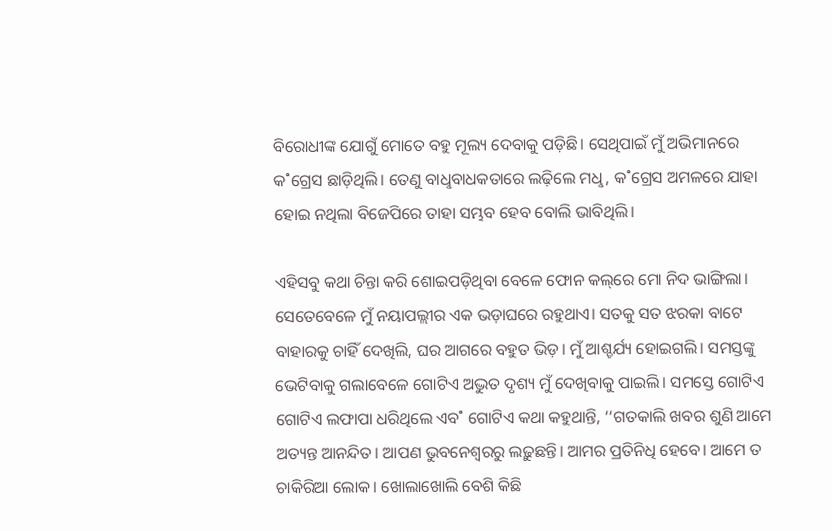ବିରୋଧୀଙ୍କ ଯୋଗୁଁ ମୋତେ ବହୁ ମୂଲ୍ୟ ଦେବାକୁ ପଡ଼ିଛି। ସେଥିପାଇଁ ମୁଁ ଅଭିମାନରେ କ˚ଗ୍ରେସ ଛାଡ଼ିଥିଲି। ତେଣୁ ବାଧୢବାଧକତାରେ ଲଢ଼ିଲେ ମଧୢ, କ˚ଗ୍ରେସ ଅମଳରେ ଯାହା ହୋଇ ନଥିଲା ବିଜେପିରେ ତାହା ସମ୍ଭବ ହେବ ବୋଲି ଭାବିଥିଲି।

ଏହିସବୁ କଥା ଚିନ୍ତା କରି ଶୋଇପଡ଼ିଥିବା ବେଳେ ଫୋନ କଲ୍‌ରେ ମୋ ନିଦ ଭାଙ୍ଗିଲା। ସେତେବେଳେ ମୁଁ ନୟାପଲ୍ଲୀର ଏକ ଭଡ଼ାଘରେ ରହୁଥାଏ। ସତକୁ ସତ ଝରକା ବାଟେ ବାହାରକୁ ଚାହିଁ ଦେଖିଲି, ଘର ଆଗରେ ବହୁତ ଭିଡ଼। ମୁଁ ଆଶ୍ଚର୍ଯ୍ୟ ହୋଇଗଲି। ସମସ୍ତଙ୍କୁ ଭେଟିବାକୁ ଗଲାବେଳେ ଗୋଟିଏ ଅଦ୍ଭୁତ ଦୃଶ୍ୟ ମୁଁ ଦେଖିବାକୁ ପାଇଲି। ସମସ୍ତେ ଗୋଟିଏ ଗୋଟିଏ ଲଫାପା ଧରିଥିଲେ ଏବ˚ ଗୋଟିଏ କଥା କହୁଥାନ୍ତି, ‘‘ଗତକାଲି ଖବର ଶୁଣି ଆମେ ଅତ୍ୟନ୍ତ ଆନନ୍ଦିତ। ଆପଣ ଭୁବନେଶ୍ବରରୁ ଲଢ଼ୁଛନ୍ତି। ଆମର ପ୍ରତିନିଧି ହେବେ। ଆମେ ତ ଚାକିରିଆ ଲୋକ। ଖୋଲାଖୋଲି ବେଶି କିଛି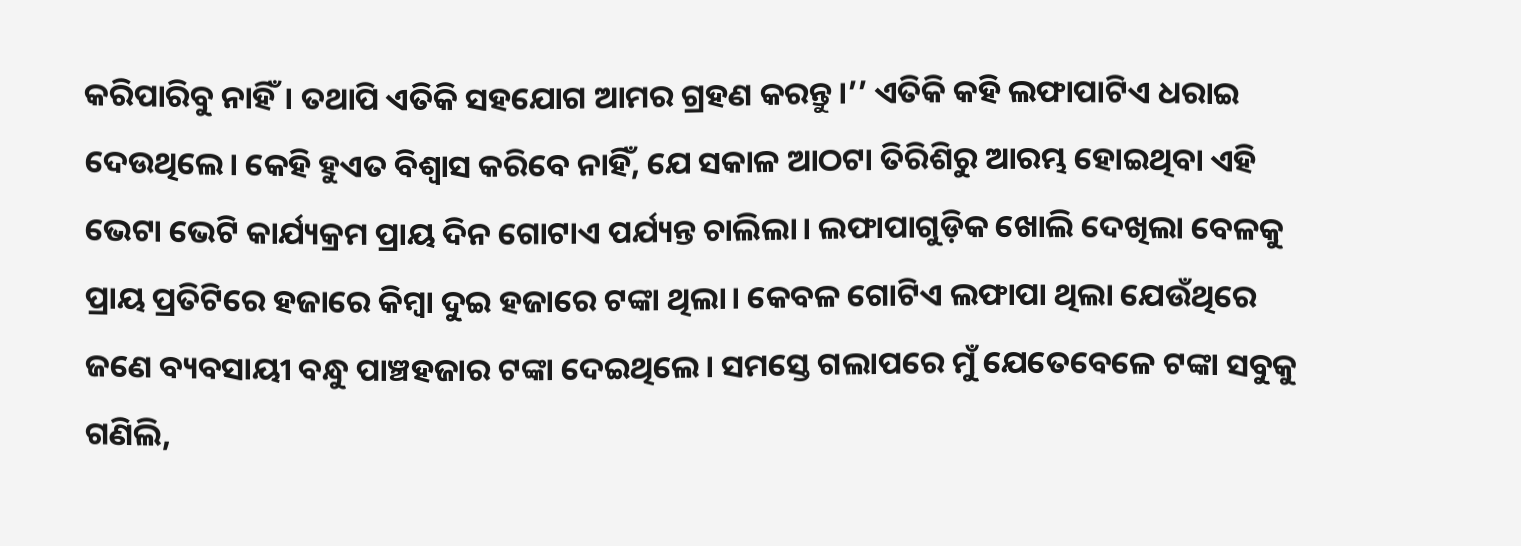କରିପାରିବୁ ନାହିଁ। ତଥାପି ଏତିକି ସହଯୋଗ ଆମର ଗ୍ରହଣ କରନ୍ତୁ।’’ ଏତିକି କହି ଲଫାପାଟିଏ ଧରାଇ ଦେଉଥିଲେ। କେହି ହୁଏତ ବିଶ୍ବାସ କରିବେ ନାହିଁ, ଯେ ସକାଳ ଆଠଟା ତିରିଶିରୁ ଆରମ୍ଭ ହୋଇଥିବା ଏହି ଭେଟା ଭେଟି କାର୍ଯ୍ୟକ୍ରମ ପ୍ରାୟ ଦିନ ଗୋଟାଏ ପର୍ଯ୍ୟନ୍ତ ଚାଲିଲା। ଲଫାପାଗୁଡ଼ିକ ଖୋଲି ଦେଖିଲା ବେଳକୁ ପ୍ରାୟ ପ୍ରତିଟିରେ ହଜାରେ କିମ୍ବା ଦୁଇ ହଜାରେ ଟଙ୍କା ଥିଲା। କେବଳ ଗୋଟିଏ ଲଫାପା ଥିଲା ଯେଉଁଥିରେ ଜଣେ ବ୍ୟବସାୟୀ ବନ୍ଧୁ ପାଞ୍ଚହଜାର ଟଙ୍କା ଦେଇଥିଲେ। ସମସ୍ତେ ଗଲାପରେ ମୁଁ ଯେତେବେଳେ ଟଙ୍କା ସବୁକୁ ଗଣିଲି,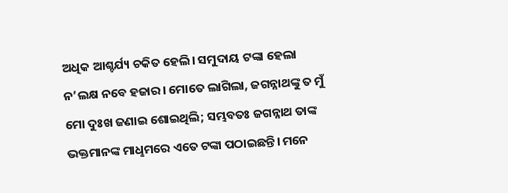ଅଧିକ ଆଶ୍ଚର୍ଯ୍ୟ ଚକିତ ହେଲି। ସମୁଦାୟ ଟଙ୍କା ହେଲା ନ’ଲକ୍ଷ ନବେ ହଜାର। ମୋତେ ଲାଗିଲା, ଜଗନ୍ନାଥଙ୍କୁ ତ ମୁଁ ମୋ ଦୁଃଖ ଜଣାଇ ଶୋଇଥିଲି; ସମ୍ଭବତଃ ଜଗନ୍ନାଥ ତାଙ୍କ ଭକ୍ତମାନଙ୍କ ମାଧୢମରେ ଏତେ ଟଙ୍କା ପଠାଇଛନ୍ତି। ମନେ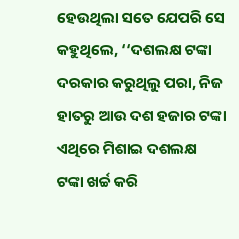ହେଉଥିଲା ସତେ ଯେପରି ସେ କହୁଥିଲେ, ‘‘ଦଶଲକ୍ଷ ଟଙ୍କା ଦରକାର କରୁଥିଲୁ ପରା, ନିଜ ହାତରୁ ଆଉ ଦଶ ହଜାର ଟଙ୍କା ଏଥିରେ ମିଶାଇ ଦଶଲକ୍ଷ ଟଙ୍କା ଖର୍ଚ୍ଚ କରି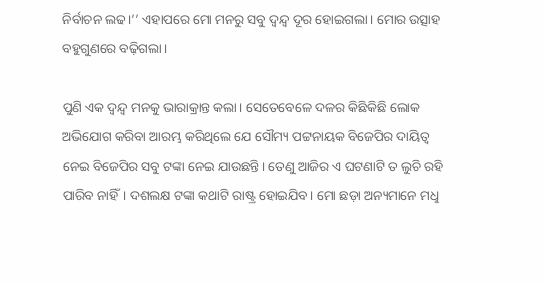ନିର୍ବାଚନ ଲଢ।’’ ଏହାପରେ ମୋ ମନରୁ ସବୁ ଦ୍ବନ୍ଦ୍ବ ଦୂର ହୋଇଗଲା। ମୋର ଉତ୍ସାହ ବହୁଗୁଣରେ ବଢ଼ିଗଲା।

ପୁଣି ଏକ ଦ୍ବନ୍ଦ୍ବ ମନକୁ ଭାରାକ୍ରାନ୍ତ କଲା। ସେତେବେଳେ ଦଳର କିଛିକିଛି ଲୋକ ଅଭିଯୋଗ କରିବା ଆରମ୍ଭ କରିଥିଲେ ଯେ ସୌମ୍ୟ ପଟ୍ଟନାୟକ ବିଜେପିର ଦାୟିତ୍ବ ନେଇ ବିଜେପିର ସବୁ ଟଙ୍କା ନେଇ ଯାଉଛନ୍ତି। ତେଣୁ ଆଜିର ଏ ଘଟଣାଟି ତ ଲୁଚି ରହି ପାରିବ ନାହିଁ। ଦଶଲକ୍ଷ ଟଙ୍କା କଥାଟି ରାଷ୍ଟ୍ର ହୋଇଯିବ। ମୋ ଛଡ଼ା ଅନ୍ୟମାନେ ମଧୢ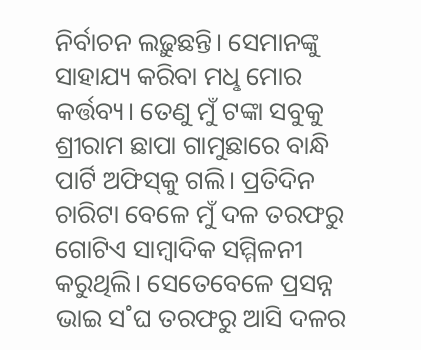ନିର୍ବାଚନ ଲଢ଼ୁଛନ୍ତି। ସେମାନଙ୍କୁ ସାହାଯ୍ୟ କରିବା ମଧୢ ମୋର କର୍ତ୍ତବ୍ୟ। ତେଣୁ ମୁଁ ଟଙ୍କା ସବୁକୁ ଶ୍ରୀରାମ ଛାପା ଗାମୁଛାରେ ବାନ୍ଧି ପାର୍ଟି ଅଫିସ୍‌କୁ ଗଲି। ପ୍ରତିଦିନ ଚାରିଟା ବେଳେ ମୁଁ ଦଳ ତରଫରୁ ଗୋଟିଏ ସାମ୍ବାଦିକ ସମ୍ମିଳନୀ କରୁଥିଲି। ସେତେବେଳେ ପ୍ରସନ୍ନ ଭାଇ ସ˚ଘ ତରଫରୁ ଆସି ଦଳର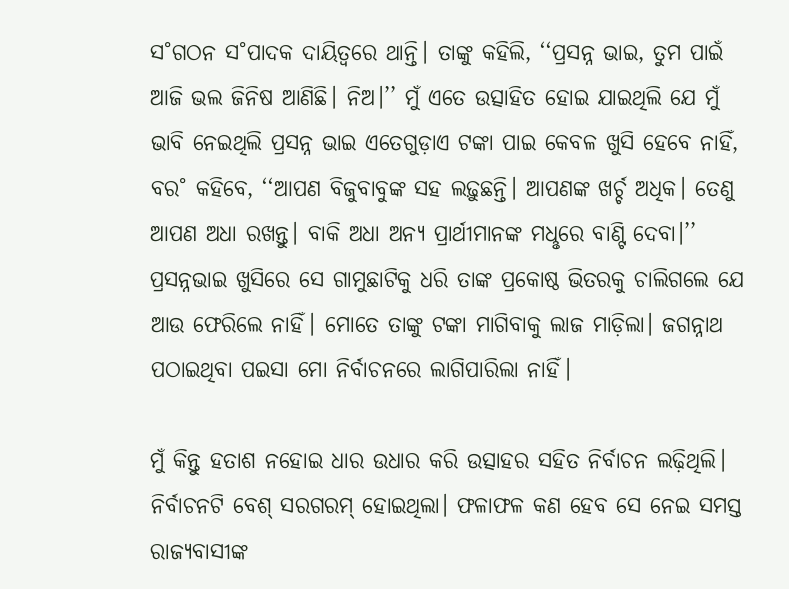ସ˚ଗଠନ ସ˚ପାଦକ ଦାୟିତ୍ବରେ ଥାନ୍ତି। ତାଙ୍କୁ କହିଲି, ‘‘ପ୍ରସନ୍ନ ଭାଇ, ତୁମ ପାଇଁ ଆଜି ଭଲ ଜିନିଷ ଆଣିଛି। ନିଅ।’’ ମୁଁ ଏତେ ଉତ୍ସାହିତ ହୋଇ ଯାଇଥିଲି ଯେ ମୁଁ ଭାବି ନେଇଥିଲି ପ୍ରସନ୍ନ ଭାଇ ଏତେଗୁଡ଼ାଏ ଟଙ୍କା ପାଇ କେବଳ ଖୁସି ହେବେ ନାହିଁ, ବର˚ କହିବେ, ‘‘ଆପଣ ବିଜୁବାବୁଙ୍କ ସହ ଲଢ଼ୁଛନ୍ତି। ଆପଣଙ୍କ ଖର୍ଚ୍ଚ ଅଧିକ। ତେଣୁ ଆପଣ ଅଧା ରଖନ୍ତୁ। ବାକି ଅଧା ଅନ୍ୟ ପ୍ରାର୍ଥୀମାନଙ୍କ ମଧୢରେ ବାଣ୍ଟି ଦେବା।’’ ପ୍ରସନ୍ନଭାଇ ଖୁସିରେ ସେ ଗାମୁଛାଟିକୁ ଧରି ତାଙ୍କ ପ୍ରକୋଷ୍ଠ ଭିତରକୁ ଚାଲିଗଲେ ଯେ ଆଉ ଫେରିଲେ ନାହିଁ। ମୋତେ ତାଙ୍କୁ ଟଙ୍କା ମାଗିବାକୁ ଲାଜ ମାଡ଼ିଲା। ଜଗନ୍ନାଥ ପଠାଇଥିବା ପଇସା ମୋ ନିର୍ବାଚନରେ ଲାଗିପାରିଲା ନାହିଁ।

ମୁଁ କିନ୍ତୁ ହତାଶ ନହୋଇ ଧାର ଉଧାର କରି ଉତ୍ସାହର ସହିତ ନିର୍ବାଚନ ଲଢ଼ିଥିଲି। ନିର୍ବାଚନଟି ବେଶ୍‌ ସରଗରମ୍‌ ହୋଇଥିଲା। ଫଳାଫଳ କଣ ହେବ ସେ ନେଇ ସମସ୍ତ ରାଜ୍ୟବାସୀଙ୍କ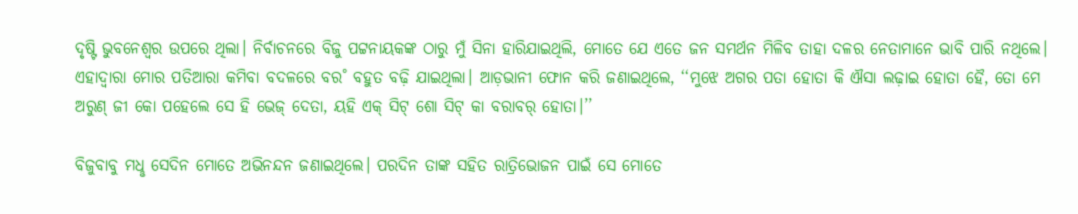ଦୃଷ୍ଟି ଭୁବନେଶ୍ବର ଉପରେ ଥିଲା। ନିର୍ବାଚନରେ ବିଜୁ ପଟ୍ଟନାୟକଙ୍କ ଠାରୁ ମୁଁ ସିନା ହାରିଯାଇଥିଲି, ମୋତେ ଯେ ଏତେ ଜନ ସମର୍ଥନ ମିଳିବ ତାହା ଦଳର ନେତାମାନେ ଭାବି ପାରି ନଥିଲେ। ଏହାଦ୍ବାରା ମୋର ପତିଆରା କମିବା ବଦଳରେ ବର˚ ବହୁତ ବଢ଼ି ଯାଇଥିଲା। ଆଡ଼ଭାନୀ ଫୋନ କରି ଜଣାଇଥିଲେ, ‘‘ମୁଝେ ଅଗର ପତା ହୋତା କି ଐସା ଲଢ଼ାଇ ହୋତା ହୈ, ତୋ ମେ ଅରୁଣ୍‌ ଜୀ କୋ ପହେଲେ ସେ ହି ଭେଜ୍‌ ଦେତା, ୟହି ଏକ୍‌ ସିଟ୍‌ ଶୋ ସିଟ୍‌ କା ବରାବର‌୍‌ ହୋତା।’’

ବିଜୁବାବୁ ମଧୢ ସେଦିନ ମୋତେ ଅଭିନନ୍ଦନ ଜଣାଇଥିଲେ। ପରଦିନ ତାଙ୍କ ସହିତ ରାତ୍ରିଭୋଜନ ପାଇଁ ସେ ମୋତେ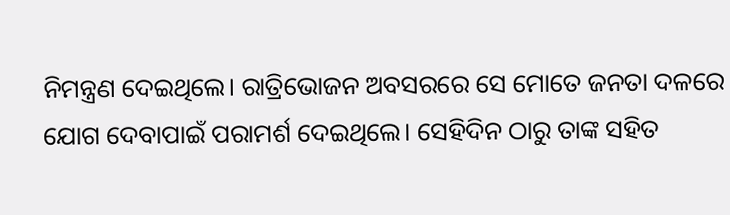ନିମନ୍ତ୍ରଣ ଦେଇଥିଲେ। ରାତ୍ରିଭୋଜନ ଅବସରରେ ସେ ମୋତେ ଜନତା ଦଳରେ ଯୋଗ ଦେବାପାଇଁ ପରାମର୍ଶ ଦେଇଥିଲେ। ସେହିଦିନ ଠାରୁ ତାଙ୍କ ସହିତ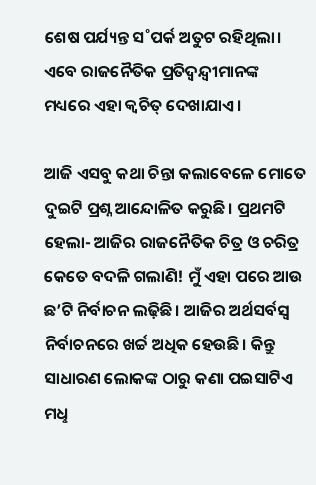ଶେଷ ପର୍ଯ୍ୟନ୍ତ ସ˚ପର୍କ ଅତୁଟ ରହିଥିଲା। ଏବେ ରାଜନୈତିକ ପ୍ରତିଦ୍ବନ୍ଦ୍ବୀମାନଙ୍କ ମଧ୍ୟରେ ଏହା କ୍ବଚିତ୍‌ ଦେଖାଯାଏ।

ଆଜି ଏସବୁ କଥା ଚିନ୍ତା କଲାବେଳେ ମୋତେ ଦୁଇଟି ପ୍ରଶ୍ନ ଆନ୍ଦୋଳିତ କରୁଛି। ପ୍ରଥମଟି ହେଲା- ଆଜିର ରାଜନୈତିକ ଚିତ୍ର ଓ ଚରିତ୍ର କେତେ ବଦଳି ଗଲାଣି! ମୁଁ ଏହା ପରେ ଆଉ ଛ’ଟି ନିର୍ବାଚନ ଲଢ଼ିଛି। ଆଜିର ଅର୍ଥସର୍ବସ୍ବ ନିର୍ବାଚନରେ ଖର୍ଚ୍ଚ ଅଧିକ ହେଉଛି। କିନ୍ତୁ ସାଧାରଣ ଲୋକଙ୍କ ଠାରୁ କଣା ପଇସାଟିଏ ମଧୢ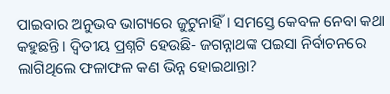ପାଇବାର ଅନୁଭବ ଭାଗ୍ୟରେ ଜୁଟୁନାହିଁ। ସମସ୍ତେ କେବଳ ନେବା କଥା କହୁଛନ୍ତି। ଦ୍ବିତୀୟ ପ୍ରଶ୍ନଟି ହେଉଛି- ଜଗନ୍ନାଥଙ୍କ ପଇସା ନିର୍ବାଚନରେ ଲାଗିଥିଲେ ଫଳାଫଳ କଣ ଭିନ୍ନ ହୋଇଥାନ୍ତା?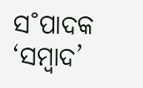ସ˚ପାଦକ ‘ସମ୍ବାଦ’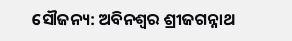ସୌଜନ୍ୟ: ଅବିନଶ୍ବର ଶ୍ରୀଜଗନ୍ନାଥ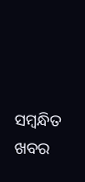ସମ୍ବନ୍ଧିତ ଖବର